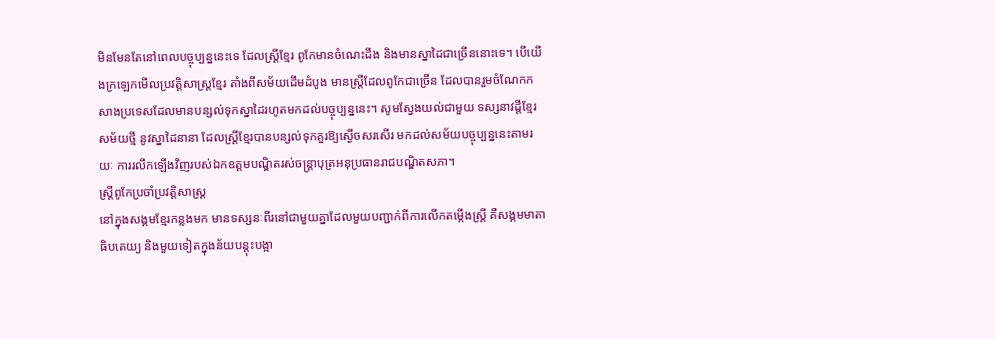មិនមែនតែនៅពេលបច្ចុប្បន្ននេះទេ ដែលស្ដ្រីខ្មែរ ពូកែមានចំណេះដឹង និងមានស្នាដៃជាច្រើននោះទេ។ បើយើងក្រឡេកមើលប្រវត្ដិសាស្ដ្រខ្មែរ តាំងពីសម័យដើមដំបូង មានស្ដ្រីដែលពូកែជាច្រើន ដែលបានរួមចំណែកកសាងប្រទេសដែលមានបន្សល់ទុកស្នាដៃរហូតមកដល់បច្ចុប្បន្ននេះ។ សូមស្វែងយល់ជាមួយ ទស្សនាវដ្ដីខ្មែរសម័យថ្មី នូវស្នាដៃនានា ដែលស្ដ្រីខ្មែរបានបន្សល់ទុកគួរឱ្យស្ងើចសរសើរ មកដល់សម័យបច្ចុប្បន្ននេះតាមរយៈ ការរលឹកឡើងវិញរបស់ឯកឧត្ដមបណ្ឌិតរស់ចន្ដ្រាបុត្រអនុប្រធានរាជបណ្ឌិតសភា។
ស្ដ្រីពូកែប្រចាំប្រវត្ដិសាស្ដ្រ
នៅក្នុងសង្គមខ្មែរកន្លងមក មានទស្សនៈពីរនៅជាមួយគ្នាដែលមួយបញ្ជាក់ពីការលើកតម្កើងស្ដ្រី គឺសង្គមមាតាធិបតេយ្យ និងមួយទៀតក្នុងន័យបន្ដុះបង្អា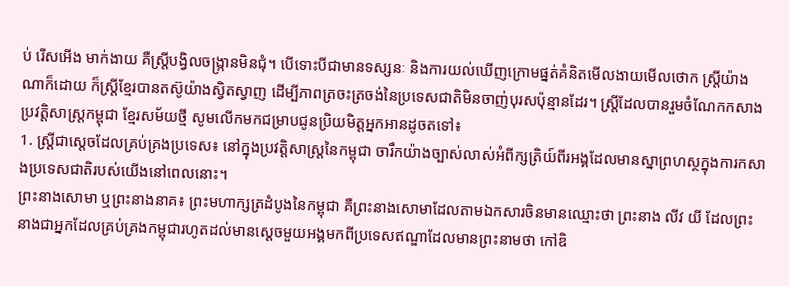ប់ រើសអើង មាក់ងាយ គឺស្ដ្រីបង្វិលចង្ក្រានមិនជុំ។ បើទោះបីជាមានទស្សនៈ និងការយល់ឃើញក្រោមផ្នត់គំនិតមើលងាយមើលថោក ស្ដ្រីយ៉ាងណាក៏ដោយ ក៏ស្ដ្រីខ្មែរបានតស៊ូយ៉ាងស្វិតស្វាញ ដើម្បីភាពត្រចះត្រចង់នៃប្រទេសជាតិមិនចាញ់បុរសប៉ុន្មានដែរ។ ស្ដ្រីដែលបានរួមចំណែកកសាងប្រវត្ដិសាស្ដ្រកម្ពុជា ខ្មែរសម័យថ្មី សូមលើកមកជម្រាបជូនប្រិយមិត្តអ្នកអានដូចតទៅ៖
1. ស្ដ្រីជាស្ដេចដែលគ្រប់គ្រងប្រទេស៖ នៅក្នុងប្រវត្ដិសាស្ដ្រនៃកម្ពុជា ចារឹកយ៉ាងច្បាស់លាស់អំពីក្សត្រិយ៍ពីរអង្គដែលមានស្នាព្រហស្ថក្នុងការកសាងប្រទេសជាតិរបស់យើងនៅពេលនោះ។
ព្រះនាងសោមា ឬព្រះនាងនាគ៖ ព្រះមហាក្សត្រដំបូងនៃកម្ពុជា គឺព្រះនាងសោមាដែលតាមឯកសារចិនមានឈ្មោះថា ព្រះនាង លីវ យី ដែលព្រះនាងជាអ្នកដែលគ្រប់គ្រងកម្ពុជារហូតដល់មានស្ដេចមួយអង្គមកពីប្រទេសឥណ្ឌាដែលមានព្រះនាមថា កៅឌិ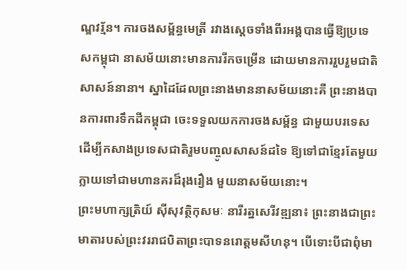ណ្ឌវរ្ម័ន។ ការចងសម្ព័ន្ធមេត្រី រវាងស្ដេចទាំងពីរអង្គបានធ្វើឱ្យប្រទេសកម្ពុជា នាសម័យនោះមានការរីកចម្រើន ដោយមានការរួបរួមជាតិសាសន៍នានា។ ស្នាដៃដែលព្រះនាងមាននាសម័យនោះគឺ ព្រះនាងបានការពារទឹកដីកម្ពុជា ចេះទទួលយកការចងសម្ព័ន្ធ ជាមួយបរទេសដើម្បីកសាងប្រទេសជាតិរួមបញ្ចូលសាសន៍ដទៃ ឱ្យទៅជាខ្មែរតែមួយ ក្លាយទៅជាមហានគរដ៏រុងរឿង មួយនាសម័យនោះ។
ព្រះមហាក្សត្រិយ៍ ស៊ីសុវត្ថិកុសមៈ នារីរត្នសេរីវឌ្ឍនា៖ ព្រះនាងជាព្រះមាតារបស់ព្រះវររាជបិតាព្រះបាទនរោត្ដមសីហនុ។ បើទោះបីជាពុំមា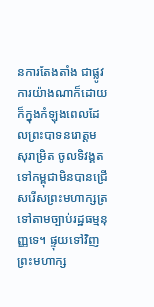នការតែងតាំង ជាផ្លូវការយ៉ាងណាក៏ដោយ ក៏ក្នុងកំឡុងពេលដែលព្រះបាទនរោត្ដមសុរាម្រិត ចូលទិវង្គត ទៅកម្ពុជាមិនបានជ្រើសរើសព្រះមហាក្សត្រ ទៅតាមច្បាប់រដ្ឋធម្មនុញ្ញទេ។ ផ្ទុយទៅវិញព្រះមហាក្ស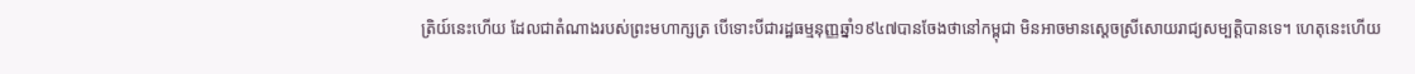ត្រិយ៍នេះហើយ ដែលជាតំណាងរបស់ព្រះមហាក្សត្រ បើទោះបីជារដ្ឋធម្មនុញ្ញឆ្នាំ១៩៤៧បានចែងថានៅកម្ពុជា មិនអាចមានស្ដេចស្រីសោយរាជ្យសម្បត្ដិបានទេ។ ហេតុនេះហើយ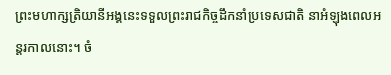ព្រះមហាក្សត្រិយានីអង្គនេះទទួលព្រះរាជកិច្ចដឹកនាំប្រទេសជាតិ នាអំឡុងពេលអន្ដរកាលនោះ។ ចំ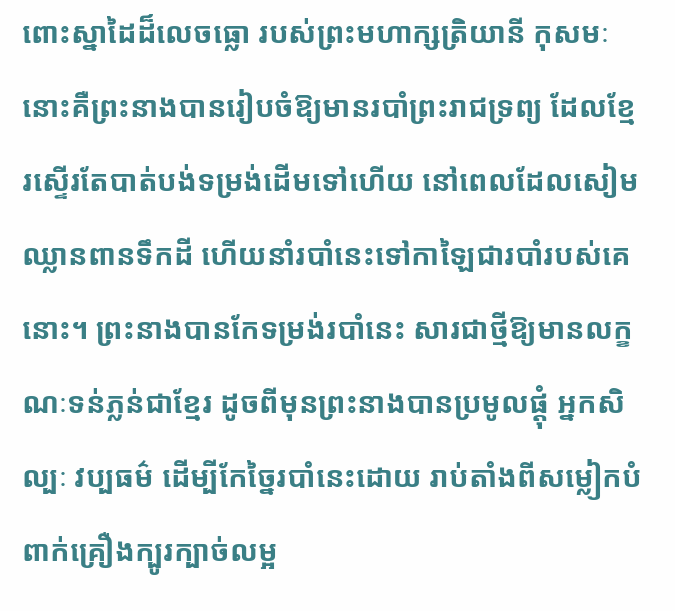ពោះស្នាដៃដ៏លេចធ្លោ របស់ព្រះមហាក្សត្រិយានី កុសមៈ នោះគឺព្រះនាងបានរៀបចំឱ្យមានរបាំព្រះរាជទ្រព្យ ដែលខ្មែរស្ទើរតែបាត់បង់ទម្រង់ដើមទៅហើយ នៅពេលដែលសៀមឈ្លានពានទឹកដី ហើយនាំរបាំនេះទៅកាឡៃជារបាំរបស់គេនោះ។ ព្រះនាងបានកែទម្រង់របាំនេះ សារជាថ្មីឱ្យមានលក្ខណៈទន់ភ្លន់ជាខ្មែរ ដូចពីមុនព្រះនាងបានប្រមូលផ្ដុំ អ្នកសិល្បៈ វប្បធម៌ ដើម្បីកែច្នៃរបាំនេះដោយ រាប់តាំងពីសម្លៀកបំពាក់គ្រឿងក្បូរក្បាច់លម្អ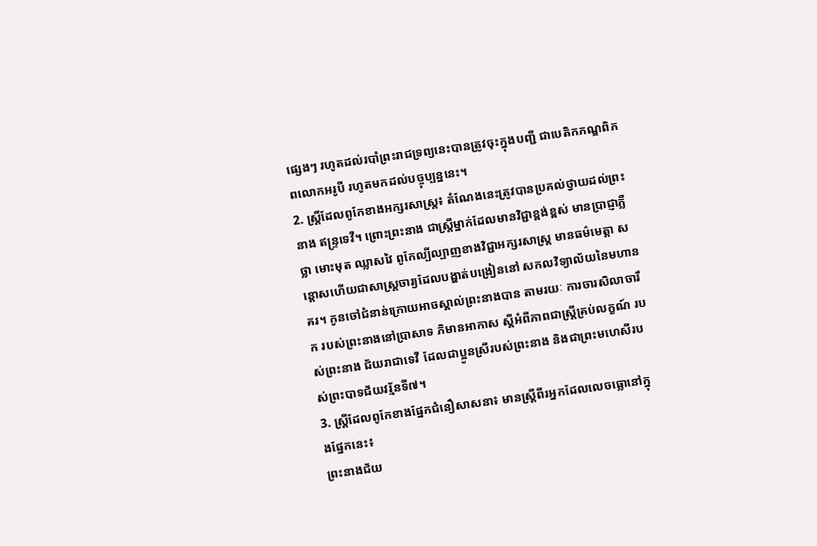ផ្សេងៗ រហូតដល់របាំព្រះរាជទ្រព្យនេះបានត្រូវចុះក្នុងបញ្ជី ជាបេតិកភណ្ឌពិភពលោកអរូបី រហូតមកដល់បច្ចុប្បន្ននេះ។
2. ស្ដ្រីដែលពូកែខាងអក្សរសាស្ដ្រ៖ តំណែងនេះត្រូវបានប្រគល់ថ្វាយដល់ព្រះនាង ឥន្ទ្រទេវី។ ព្រោះព្រះនាង ជាស្ដ្រីម្នាក់ដែលមានវិជ្ជាខ្ពង់ខ្ពស់ មានប្រាជ្ញាភ្លឺថ្លា មោះមុត ឈ្លាសវៃ ពូកែល្បីល្បាញខាងវិជ្ជាអក្សរសាស្ដ្រ មានធម៌មេត្ដា សន្ដោសហើយជាសាស្ដ្រចារ្យដែលបង្ហាត់បង្រៀននៅ សកលវិទ្យាល័យនៃមហានគរ។ កូនចៅជំនាន់ក្រោយអាចស្គាល់ព្រះនាងបាន តាមរយៈ ការចារសិលាចារឹក របស់ព្រះនាងនៅប្រាសាទ ភិមានអាកាស ស្ដីអំពីភាពជាស្ដ្រីគ្រប់លក្ខណ៍ របស់ព្រះនាង ជ័យរាជាទេវី ដែលជាប្អូនស្រីរបស់ព្រះនាង និងជាព្រះមហេសីរបស់ព្រះបាទជ័យវរ្ម័នទី៧។
3. ស្ដ្រីដែលពូកែខាងផ្នែកជំនឿសាសនា៖ មានស្ដ្រីពីរអ្នកដែលលេចធ្លោនៅក្នុងផ្នែកនេះ៖
ព្រះនាងជ័យ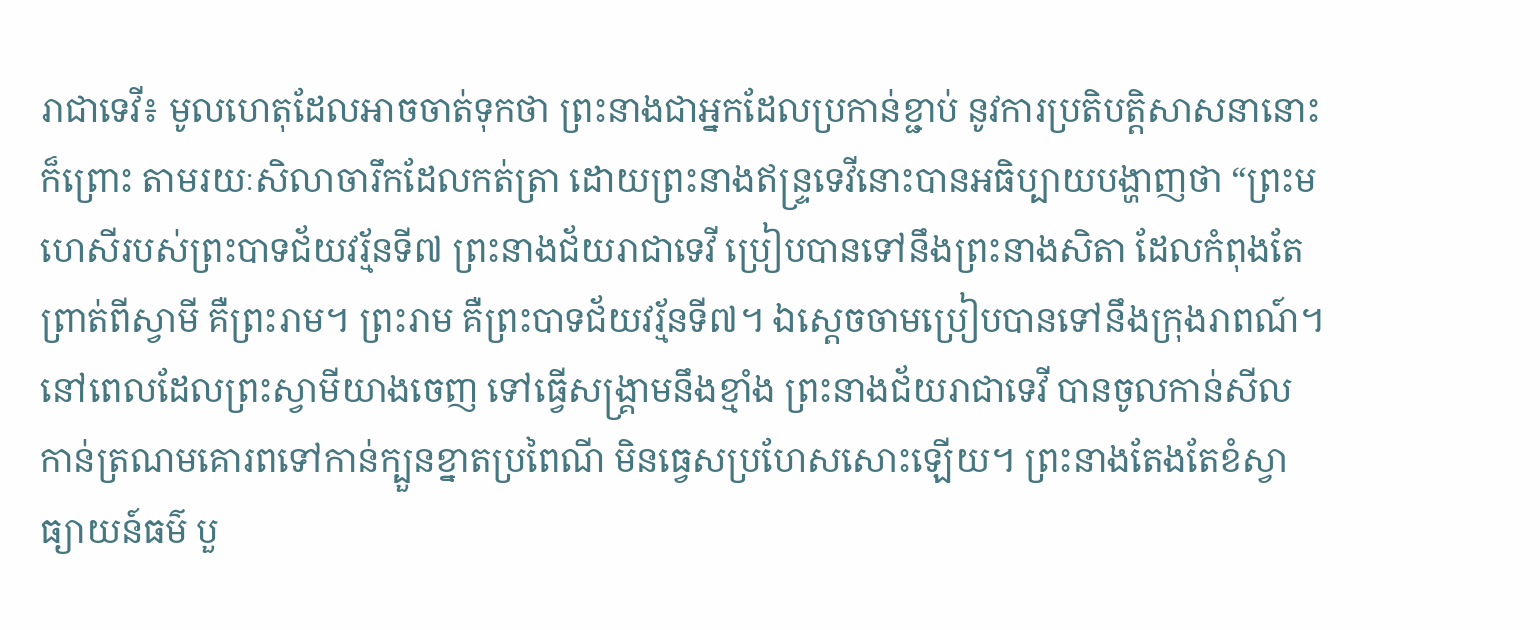រាជាទេវី៖ មូលហេតុដែលអាចចាត់ទុកថា ព្រះនាងជាអ្នកដែលប្រកាន់ខ្ជាប់ នូវការប្រតិបត្ដិសាសនានោះក៏ព្រោះ តាមរយៈសិលាចារឹកដែលកត់ត្រា ដោយព្រះនាងឥន្ទ្រទេវីនោះបានអធិប្បាយបង្ហាញថា “ព្រះមហេសីរបស់ព្រះបាទជ័យវរ្ម័នទី៧ ព្រះនាងជ័យរាជាទេវី ប្រៀបបានទៅនឹងព្រះនាងសិតា ដែលកំពុងតែព្រាត់ពីស្វាមី គឺព្រះរាម។ ព្រះរាម គឺព្រះបាទជ័យវរ្ម័នទី៧។ ឯស្ដេចចាមប្រៀបបានទៅនឹងក្រុងរាពណ៍។ នៅពេលដែលព្រះស្វាមីយាងចេញ ទៅធ្វើសង្គ្រាមនឹងខ្មាំង ព្រះនាងជ័យរាជាទេវី បានចូលកាន់សីល កាន់ត្រណមគោរពទៅកាន់ក្បួនខ្នាតប្រពៃណី មិនធ្វេសប្រហែសសោះឡើយ។ ព្រះនាងតែងតែខំស្វាធ្យាយន៍ធម៌ បួ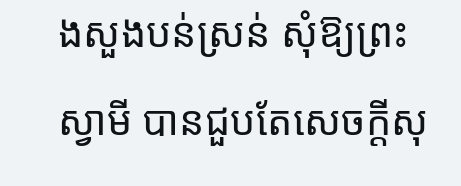ងសួងបន់ស្រន់ សុំឱ្យព្រះស្វាមី បានជួបតែសេចក្ដីសុ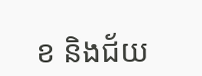ខ និងជ័យ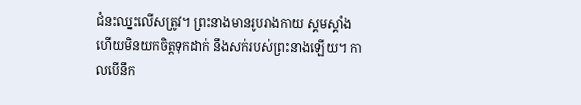ជំនះឈ្នះលើសត្រូវ។ ព្រះនាងមានរូបរាងកាយ ស្គមស្គាំង ហើយមិនយកចិត្ដទុកដាក់ នឹងសក់របស់ព្រះនាងឡើយ។ កាលបើនឹក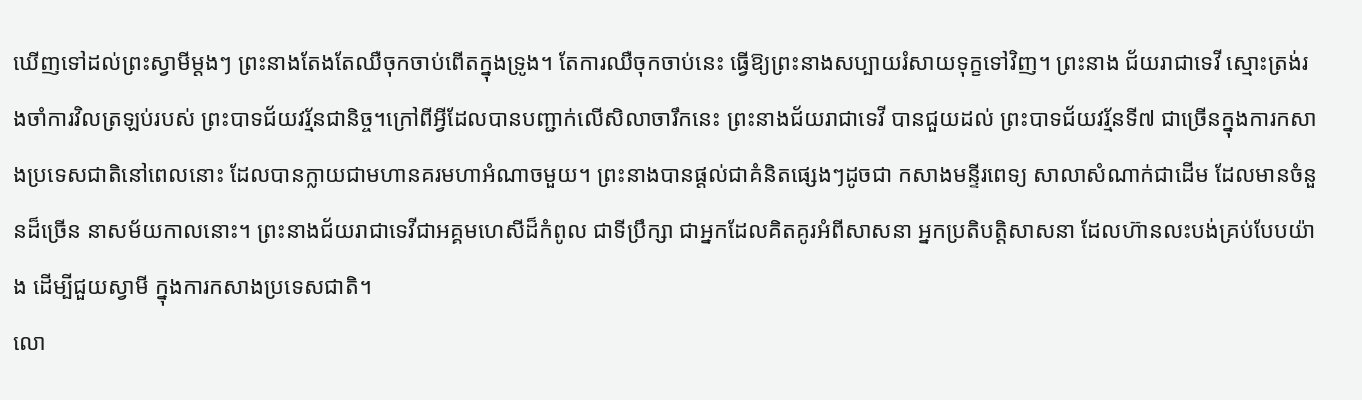ឃើញទៅដល់ព្រះស្វាមីម្ដងៗ ព្រះនាងតែងតែឈឺចុកចាប់ពើតក្នុងទ្រូង។ តែការឈឺចុកចាប់នេះ ធ្វើឱ្យព្រះនាងសប្បាយរំសាយទុក្ខទៅវិញ។ ព្រះនាង ជ័យរាជាទេវី ស្មោះត្រង់រងចាំការវិលត្រឡប់របស់ ព្រះបាទជ័យវរ្ម័នជានិច្ច។ក្រៅពីអ្វីដែលបានបញ្ជាក់លើសិលាចារឹកនេះ ព្រះនាងជ័យរាជាទេវី បានជួយដល់ ព្រះបាទជ័យវរ្ម័នទី៧ ជាច្រើនក្នុងការកសាងប្រទេសជាតិនៅពេលនោះ ដែលបានក្លាយជាមហានគរមហាអំណាចមួយ។ ព្រះនាងបានផ្ដល់ជាគំនិតផ្សេងៗដូចជា កសាងមន្ទីរពេទ្យ សាលាសំណាក់ជាដើម ដែលមានចំនួនដ៏ច្រើន នាសម័យកាលនោះ។ ព្រះនាងជ័យរាជាទេវីជាអគ្គមហេសីដ៏កំពូល ជាទីប្រឹក្សា ជាអ្នកដែលគិតគូរអំពីសាសនា អ្នកប្រតិបត្ដិសាសនា ដែលហ៊ានលះបង់គ្រប់បែបយ៉ាង ដើម្បីជួយស្វាមី ក្នុងការកសាងប្រទេសជាតិ។
លោ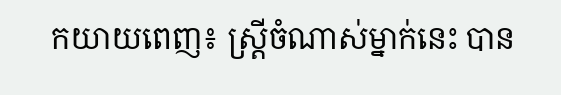កយាយពេញ៖ ស្ដ្រីចំណាស់ម្នាក់នេះ បាន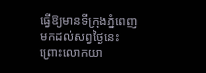ធ្វើឱ្យមានទីក្រុងភ្នំពេញមកដល់សព្វថ្ងៃនេះ ព្រោះលោកយា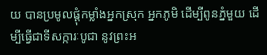យ បានប្រមូលផ្ដុំកម្លាំងអ្នកស្រុក អ្នកភូមិ ដើម្បីពូនភ្នំមួយ ដើម្បីធ្វើជាទីសក្ការៈបូជា នូវព្រះអ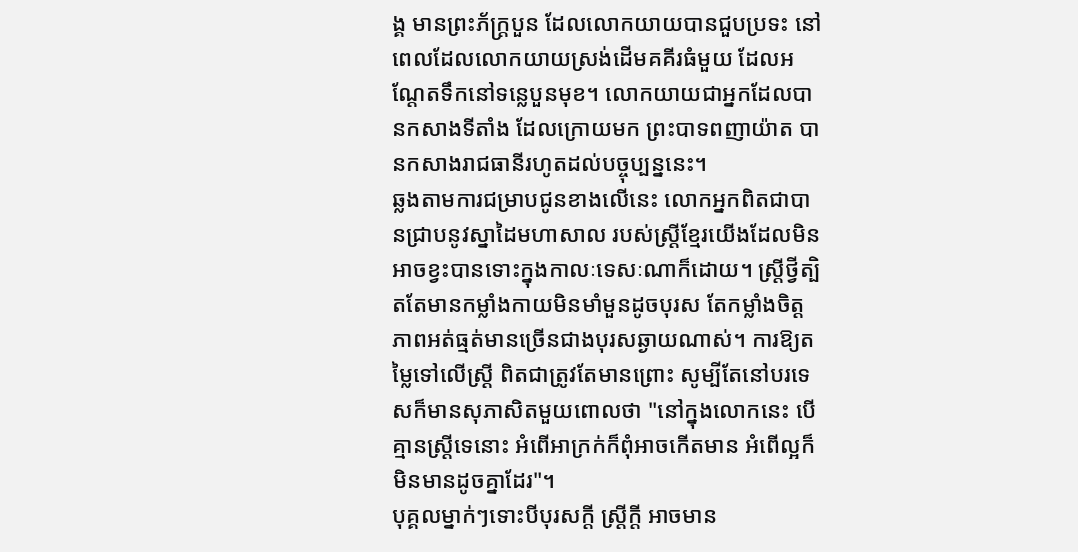ង្គ មានព្រះភ័ក្ដ្របួន ដែលលោកយាយបានជួបប្រទះ នៅពេលដែលលោកយាយស្រង់ដើមគគីរធំមួយ ដែលអណ្ដែតទឹកនៅទន្លេបួនមុខ។ លោកយាយជាអ្នកដែលបានកសាងទីតាំង ដែលក្រោយមក ព្រះបាទពញាយ៉ាត បានកសាងរាជធានីរហូតដល់បច្ចុប្បន្ននេះ។
ឆ្លងតាមការជម្រាបជូនខាងលើនេះ លោកអ្នកពិតជាបានជ្រាបនូវស្នាដៃមហាសាល របស់ស្ដ្រីខ្មែរយើងដែលមិនអាចខ្វះបានទោះក្នុងកាលៈទេសៈណាក៏ដោយ។ ស្ដ្រីថ្វីត្បិតតែមានកម្លាំងកាយមិនមាំមួនដូចបុរស តែកម្លាំងចិត្ដភាពអត់ធ្មត់មានច្រើនជាងបុរសឆ្ងាយណាស់។ ការឱ្យតម្លៃទៅលើស្ដ្រី ពិតជាត្រូវតែមានព្រោះ សូម្បីតែនៅបរទេសក៏មានសុភាសិតមួយពោលថា "នៅក្នុងលោកនេះ បើគ្មានស្ដ្រីទេនោះ អំពើអាក្រក់ក៏ពុំអាចកើតមាន អំពើល្អក៏មិនមានដូចគ្នាដែរ"។
បុគ្គលម្នាក់ៗទោះបីបុរសក្ដី ស្ដ្រីក្ដី អាចមាន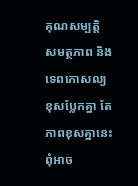គុណសម្បត្ដិ សមត្ថភាព និងទេពកោសល្យ ខុសប្លែកគ្នា តែភាពខុសគ្នានេះពុំអាច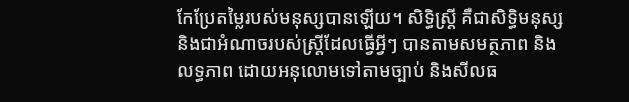កែប្រែតម្លៃរបស់មនុស្សបានឡើយ។ សិទ្ធិស្ដ្រី គឺជាសិទ្ធិមនុស្ស និងជាអំណាចរបស់ស្ដ្រីដែលធ្វើអ្វីៗ បានតាមសមត្ថភាព និងលទ្ធភាព ដោយអនុលោមទៅតាមច្បាប់ និងសីលធ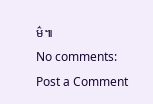ម៌៕
No comments:
Post a Comment